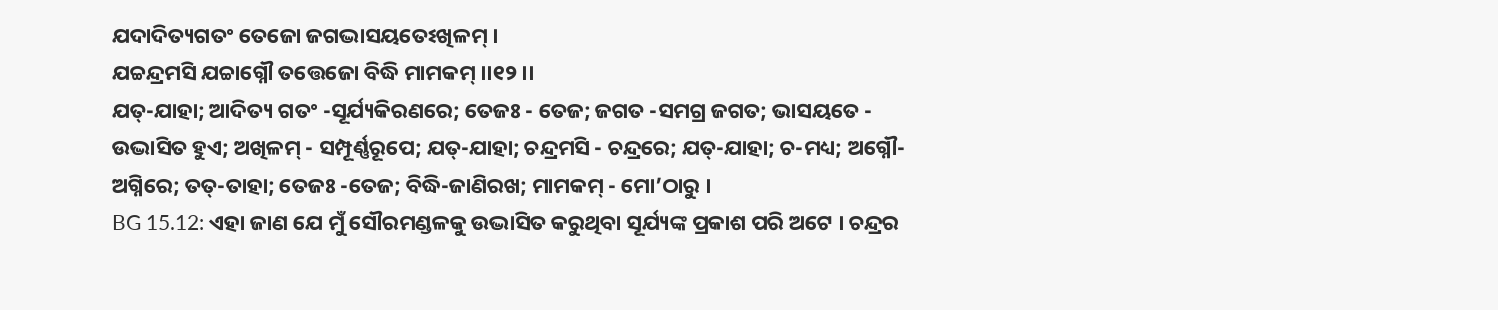ଯଦାଦିତ୍ୟଗତଂ ତେଜୋ ଜଗଦ୍ଭାସୟତେଽଖିଳମ୍ ।
ଯଚ୍ଚନ୍ଦ୍ରମସି ଯଚ୍ଚାଗ୍ନୌ ତତ୍ତେଜୋ ବିଦ୍ଧି ମାମକମ୍ ।।୧୨।।
ଯତ୍-ଯାହା; ଆଦିତ୍ୟ ଗତଂ -ସୂର୍ଯ୍ୟକିରଣରେ; ତେଜଃ - ତେଜ; ଜଗତ -ସମଗ୍ର ଜଗତ; ଭାସୟତେ - ଉଦ୍ଭାସିତ ହୁଏ; ଅଖିଳମ୍ - ସମ୍ପୂର୍ଣ୍ଣରୂପେ; ଯତ୍-ଯାହା; ଚନ୍ଦ୍ରମସି - ଚନ୍ଦ୍ରରେ; ଯତ୍-ଯାହା; ଚ-ମଧ୍ୟ; ଅଗ୍ନୌ- ଅଗ୍ନିରେ; ତତ୍-ତାହା; ତେଜଃ -ତେଜ; ବିଦ୍ଧି-ଜାଣିରଖ; ମାମକମ୍ - ମୋ’ଠାରୁ ।
BG 15.12: ଏହା ଜାଣ ଯେ ମୁଁ ସୌରମଣ୍ଡଳକୁ ଉଦ୍ଭାସିତ କରୁଥିବା ସୂର୍ଯ୍ୟଙ୍କ ପ୍ରକାଶ ପରି ଅଟେ । ଚନ୍ଦ୍ରର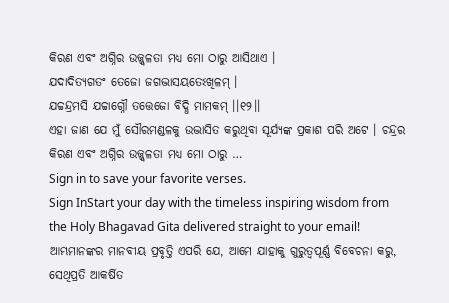କିରଣ ଏବଂ ଅଗ୍ନିର ଉଜ୍ଜ୍ୱଳତା ମଧ୍ୟ ମୋ ଠାରୁ ଆସିଥାଏ ।
ଯଦାଦିତ୍ୟଗତଂ ତେଜୋ ଜଗଦ୍ଭାସୟତେଽଖିଳମ୍ ।
ଯଚ୍ଚନ୍ଦ୍ରମସି ଯଚ୍ଚାଗ୍ନୌ ତତ୍ତେଜୋ ବିଦ୍ଧି ମାମକମ୍ ।।୧୨।।
ଏହା ଜାଣ ଯେ ମୁଁ ସୌରମଣ୍ଡଳକୁ ଉଦ୍ଭାସିତ କରୁଥିବା ସୂର୍ଯ୍ୟଙ୍କ ପ୍ରକାଶ ପରି ଅଟେ । ଚନ୍ଦ୍ରର କିରଣ ଏବଂ ଅଗ୍ନିର ଉଜ୍ଜ୍ୱଳତା ମଧ୍ୟ ମୋ ଠାରୁ …
Sign in to save your favorite verses.
Sign InStart your day with the timeless inspiring wisdom from the Holy Bhagavad Gita delivered straight to your email!
ଆମ୍ଭମାନଙ୍କର ମାନବୀୟ ପ୍ରବୃତ୍ତି ଏପରି ଯେ, ଆମେ ଯାହାକୁ ଗୁରୁତ୍ୱପୂର୍ଣ୍ଣ ବିବେଚନା କରୁ, ସେଥିପ୍ରତି ଆକର୍ଷିତ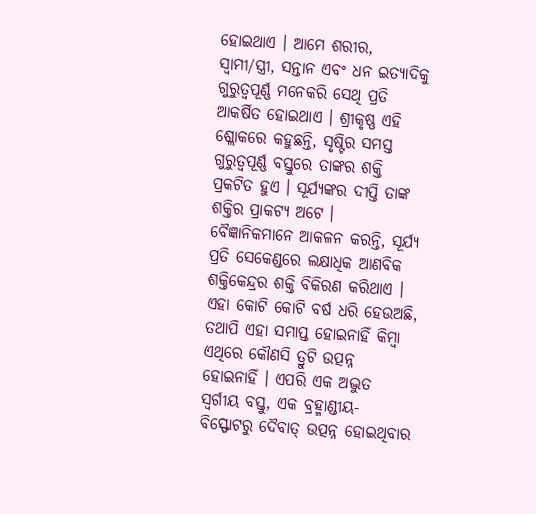ହୋଇଥାଏ । ଆମେ ଶରୀର, ସ୍ୱାମୀ/ସ୍ତ୍ରୀ, ସନ୍ତାନ ଏବଂ ଧନ ଇତ୍ୟାଦିକୁ ଗୁରୁତ୍ୱପୂର୍ଣ୍ଣ ମନେକରି ସେଥି ପ୍ରତି ଆକର୍ଷିତ ହୋଇଥାଏ । ଶ୍ରୀକୃଷ୍ଣ ଏହି ଶ୍ଲୋକରେ କହୁଛନ୍ତି, ସୃଷ୍ଟିର ସମସ୍ତ ଗୁରୁତ୍ୱପୂର୍ଣ୍ଣ ବସ୍ତୁରେ ତାଙ୍କର ଶକ୍ତି ପ୍ରକଟିତ ହୁଏ । ସୂର୍ଯ୍ୟଙ୍କର ଦୀପ୍ତି ତାଙ୍କ ଶକ୍ତିର ପ୍ରାକଟ୍ୟ ଅଟେ । ବୈଜ୍ଞାନିକମାନେ ଆକଳନ କରନ୍ତି, ସୂର୍ଯ୍ୟ ପ୍ରତି ସେକେଣ୍ଡରେ ଲକ୍ଷାଧିକ ଆଣବିକ ଶକ୍ତିକେନ୍ଦ୍ରର ଶକ୍ତି ବିକିରଣ କରିଥାଏ । ଏହା କୋଟି କୋଟି ବର୍ଷ ଧରି ହେଉଅଛି, ତଥାପି ଏହା ସମାପ୍ତ ହୋଇନାହିଁ କିମ୍ବା ଏଥିରେ କୌଣସି ତ୍ରୁଟି ଉତ୍ପନ୍ନ ହୋଇନାହିଁ । ଏପରି ଏକ ଅଦ୍ଭୁତ ସ୍ୱର୍ଗୀୟ ବସ୍ତୁ, ଏକ ବ୍ରହ୍ମାଣ୍ଡୀୟ-ବିସ୍ଫୋଟରୁ ଦୈବାତ୍ ଉତ୍ପନ୍ନ ହୋଇଥିବାର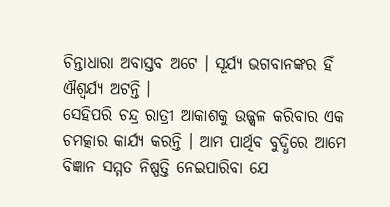ଚିନ୍ତାଧାରା ଅବାସ୍ତବ ଅଟେ । ସୂର୍ଯ୍ୟ ଭଗବାନଙ୍କର ହିଁ ଐଶ୍ୱର୍ଯ୍ୟ ଅଟନ୍ତି ।
ସେହିପରି ଚନ୍ଦ୍ର ରାତ୍ରୀ ଆକାଶକୁ ଉଜ୍ଜ୍ୱଳ କରିବାର ଏକ ଚମତ୍କାର କାର୍ଯ୍ୟ କରନ୍ତି । ଆମ ପାର୍ଥିବ ବୁଦ୍ଧିରେ ଆମେ ବିଜ୍ଞାନ ସମ୍ମତ ନିଷ୍ପତ୍ତି ନେଇପାରିବା ଯେ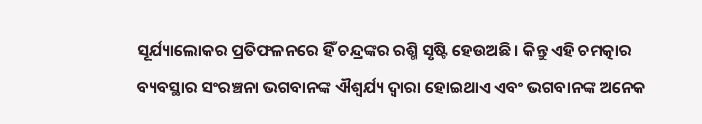ସୂର୍ଯ୍ୟାଲୋକର ପ୍ରତିଫଳନରେ ହିଁ ଚନ୍ଦ୍ରଙ୍କର ରଶ୍ମି ସୃଷ୍ଟି ହେଉଅଛି । କିନ୍ତୁ ଏହି ଚମତ୍କାର ବ୍ୟବସ୍ଥାର ସଂରଞ୍ଚନା ଭଗବାନଙ୍କ ଐଶ୍ୱର୍ଯ୍ୟ ଦ୍ୱାରା ହୋଇଥାଏ ଏବଂ ଭଗବାନଙ୍କ ଅନେକ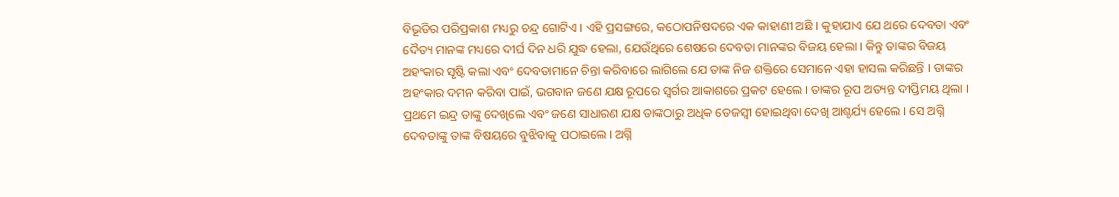ବିଭୂତିର ପରିପ୍ରକାଶ ମଧ୍ୟରୁ ଚନ୍ଦ୍ର ଗୋଟିଏ । ଏହି ପ୍ରସଙ୍ଗରେ, କଠୋପନିଷଦରେ ଏକ କାହାଣୀ ଅଛି । କୁହାଯାଏ ଯେ ଥରେ ଦେବତା ଏବଂ ଦୈତ୍ୟ ମାନଙ୍କ ମଧ୍ୟରେ ଦୀର୍ଘ ଦିନ ଧରି ଯୁଦ୍ଧ ହେଲା, ଯେଉଁଥିରେ ଶେଷରେ ଦେବତା ମାନଙ୍କର ବିଜୟ ହେଲା । କିନ୍ତୁ ତାଙ୍କର ବିଜୟ ଅହଂକାର ସୃଷ୍ଟି କଲା ଏବଂ ଦେବତାମାନେ ଚିନ୍ତା କରିବାରେ ଲାଗିଲେ ଯେ ତାଙ୍କ ନିଜ ଶକ୍ତିରେ ସେମାନେ ଏହା ହାସଲ କରିଛନ୍ତି । ତାଙ୍କର ଅହଂକାର ଦମନ କରିବା ପାଇଁ, ଭଗବାନ ଜଣେ ଯକ୍ଷ ରୂପରେ ସ୍ୱର୍ଗର ଆକାଶରେ ପ୍ରକଟ ହେଲେ । ତାଙ୍କର ରୂପ ଅତ୍ୟନ୍ତ ଦୀପ୍ତିମୟ ଥିଲା । ପ୍ରଥମେ ଇନ୍ଦ୍ର ତାଙ୍କୁ ଦେଖିଲେ ଏବଂ ଜଣେ ସାଧାରଣ ଯକ୍ଷ ତାଙ୍କଠାରୁ ଅଧିକ ତେଜସ୍ୱୀ ହୋଇଥିବା ଦେଖି ଆଶ୍ଚର୍ଯ୍ୟ ହେଲେ । ସେ ଅଗ୍ନି ଦେବତାଙ୍କୁ ତାଙ୍କ ବିଷୟରେ ବୁଝିବାକୁ ପଠାଇଲେ । ଅଗ୍ନି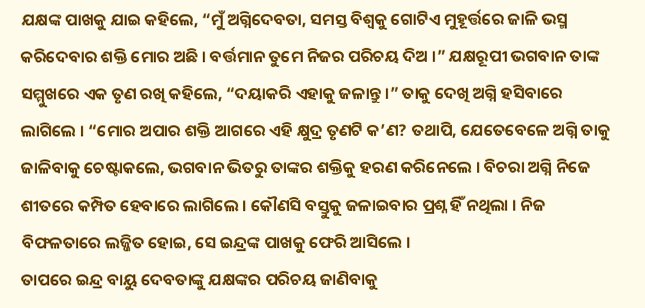ଯକ୍ଷଙ୍କ ପାଖକୁ ଯାଇ କହିଲେ, “ମୁଁ ଅଗ୍ନିଦେବତା, ସମସ୍ତ ବିଶ୍ୱକୁ ଗୋଟିଏ ମୁହୂର୍ତ୍ତରେ ଜାଳି ଭସ୍ମ କରିଦେବାର ଶକ୍ତି ମୋର ଅଛି । ବର୍ତ୍ତମାନ ତୁମେ ନିଜର ପରିଚୟ ଦିଅ ।” ଯକ୍ଷରୂପୀ ଭଗବାନ ତାଙ୍କ ସମ୍ମୁଖରେ ଏକ ତୃଣ ରଖି କହିଲେ, “ଦୟାକରି ଏହାକୁ ଜଳାନ୍ତୁ ।” ତାକୁ ଦେଖି ଅଗ୍ନି ହସିବାରେ ଲାଗିଲେ । “ମୋର ଅପାର ଶକ୍ତି ଆଗରେ ଏହି କ୍ଷୁଦ୍ର ତୃଣଟି କ’ଣ? ତଥାପି, ଯେତେବେଳେ ଅଗ୍ନି ତାକୁ ଜାଳିବାକୁ ଚେଷ୍ଟାକଲେ, ଭଗବାନ ଭିତରୁ ତାଙ୍କର ଶକ୍ତିକୁ ହରଣ କରିନେଲେ । ବିଚରା ଅଗ୍ନି ନିଜେ ଶୀତରେ କମ୍ପିତ ହେବାରେ ଲାଗିଲେ । କୌଣସି ବସ୍ତୁକୁ ଜଳାଇବାର ପ୍ରଶ୍ନ ହିଁ ନଥିଲା । ନିଜ ବିଫଳତାରେ ଲଜ୍ଜିତ ହୋଇ, ସେ ଇନ୍ଦ୍ରଙ୍କ ପାଖକୁ ଫେରି ଆସିଲେ ।
ତାପରେ ଇନ୍ଦ୍ର ବାୟୁ ଦେବତାଙ୍କୁ ଯକ୍ଷଙ୍କର ପରିଚୟ ଜାଣିବାକୁ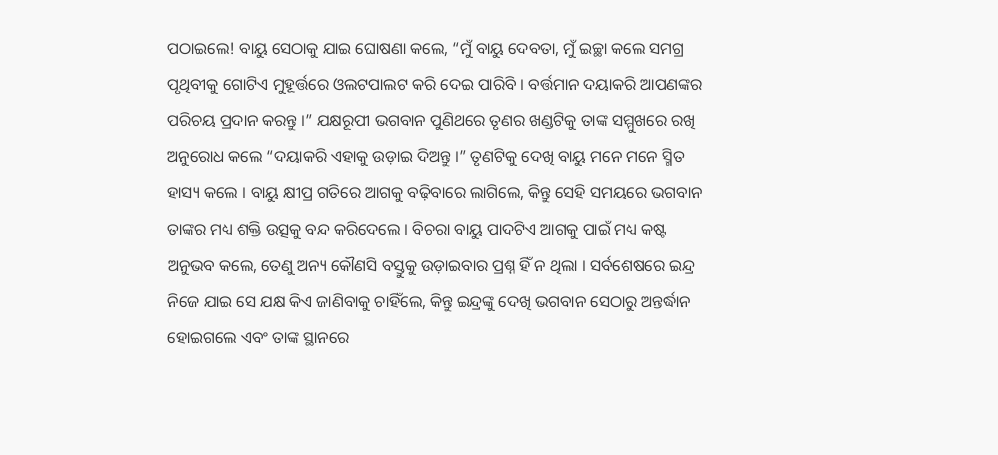ପଠାଇଲେ! ବାୟୁ ସେଠାକୁ ଯାଇ ଘୋଷଣା କଲେ, “ମୁଁ ବାୟୁ ଦେବତା, ମୁଁ ଇଚ୍ଛା କଲେ ସମଗ୍ର ପୃଥିବୀକୁ ଗୋଟିଏ ମୁହୂର୍ତ୍ତରେ ଓଲଟପାଲଟ କରି ଦେଇ ପାରିବି । ବର୍ତ୍ତମାନ ଦୟାକରି ଆପଣଙ୍କର ପରିଚୟ ପ୍ରଦାନ କରନ୍ତୁ ।” ଯକ୍ଷରୂପୀ ଭଗବାନ ପୁଣିଥରେ ତୃଣର ଖଣ୍ଡଟିକୁ ତାଙ୍କ ସମ୍ମୁଖରେ ରଖି ଅନୁରୋଧ କଲେ “ଦୟାକରି ଏହାକୁ ଉଡ଼ାଇ ଦିଅନ୍ତୁ ।” ତୃଣଟିକୁ ଦେଖି ବାୟୁ ମନେ ମନେ ସ୍ମିତ ହାସ୍ୟ କଲେ । ବାୟୁ କ୍ଷୀପ୍ର ଗତିରେ ଆଗକୁ ବଢ଼ିବାରେ ଲାଗିଲେ, କିନ୍ତୁ ସେହି ସମୟରେ ଭଗବାନ ତାଙ୍କର ମଧ୍ୟ ଶକ୍ତି ଉତ୍ସକୁ ବନ୍ଦ କରିଦେଲେ । ବିଚରା ବାୟୁ ପାଦଟିଏ ଆଗକୁ ପାଇଁ ମଧ୍ୟ କଷ୍ଟ ଅନୁଭବ କଲେ, ତେଣୁ ଅନ୍ୟ କୌଣସି ବସ୍ତୁକୁ ଉଡ଼ାଇବାର ପ୍ରଶ୍ନ ହିଁ ନ ଥିଲା । ସର୍ବଶେଷରେ ଇନ୍ଦ୍ର ନିଜେ ଯାଇ ସେ ଯକ୍ଷ କିଏ ଜାଣିବାକୁ ଚାହିଁଲେ, କିନ୍ତୁ ଇନ୍ଦ୍ରଙ୍କୁ ଦେଖି ଭଗବାନ ସେଠାରୁ ଅନ୍ତର୍ଦ୍ଧାନ ହୋଇଗଲେ ଏବଂ ତାଙ୍କ ସ୍ଥାନରେ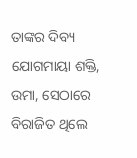ତାଙ୍କର ଦିବ୍ୟ ଯୋଗମାୟା ଶକ୍ତି, ଉମା, ସେଠାରେ ବିରାଜିତ ଥିଲେ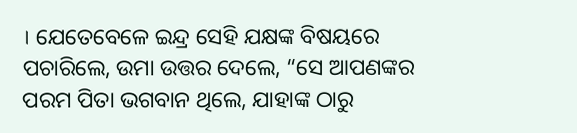। ଯେତେବେଳେ ଇନ୍ଦ୍ର ସେହି ଯକ୍ଷଙ୍କ ବିଷୟରେ ପଚାରିଲେ, ଉମା ଉତ୍ତର ଦେଲେ, “ସେ ଆପଣଙ୍କର ପରମ ପିତା ଭଗବାନ ଥିଲେ, ଯାହାଙ୍କ ଠାରୁ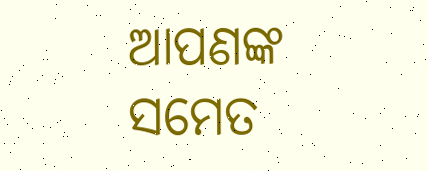ଆପଣଙ୍କ ସମେତ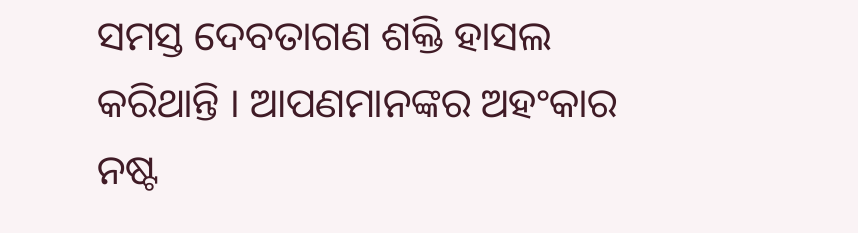ସମସ୍ତ ଦେବତାଗଣ ଶକ୍ତି ହାସଲ କରିଥାନ୍ତି । ଆପଣମାନଙ୍କର ଅହଂକାର ନଷ୍ଟ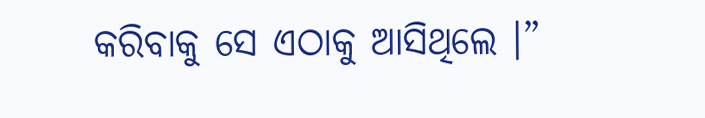କରିବାକୁ ସେ ଏଠାକୁ ଆସିଥିଲେ ।”